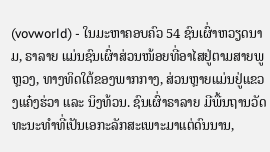(vovworld) - ໃນມະຫາຄອບຄົວ 54 ຊົນເຜົ່າຫວຽດນາມ, ຣາລາຍ ແມ່ນຊົນເຜົ່າສ່ວນໜ້ອຍທີ່ອາໄສຢູ່ຕາມສາຍພູຫຼວງ, ທາງທິດໃຕ້ຂອງພາກກາງ, ສ່ວນຫຼາຍແມ່ນຢູ່ແຂວງແຄ໋ງຮ່ວາ ແລະ ນິງທ້ວນ. ຊົນເຜົ່າຣາລາຍ ມີພື້ນຖານວັດທະນະທຳທີ່ເປັນເອກະລັກສະເພາະມາແຕ່ດົນນານ,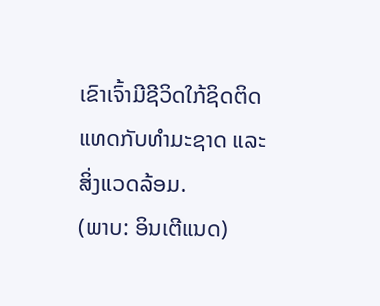ເຂົາເຈົ້າມີຊີວິດໃກ້ຊິດຕິດແທດກັບທຳມະຊາດ ແລະ ສິ່ງແວດລ້ອມ.
(ພາບ: ອິນເຕີແນດ)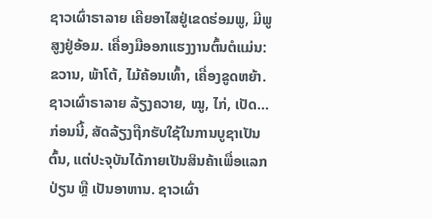ຊາວເຜົ່າຣາລາຍ ເຄີຍອາໄສຢູ່ເຂດຮ່ອມພູ, ມີພູສູງຢູ່ອ້ອມ. ເຄື່ອງມືອອກແຮງງານຕົ້ນຕໍແມ່ນ: ຂວານ, ພ້າໂຕ້, ໄມ້ຄ້ອນເທົ້າ, ເຄື່ອງຂູດຫຍ້າ. ຊາວເຜົ່າຣາລາຍ ລ້ຽງຄວາຍ, ໝູ, ໄກ່, ເປັດ… ກ່ອນນີ້, ສັດລ້ຽງຖືກຮັບໃຊ້ໃນການບູຊາເປັນຕົ້ນ, ແຕ່ປະຈຸບັນໄດ້ກາຍເປັນສິນຄ້າເພື່ອແລກປ່ຽນ ຫຼື ເປັນອາຫານ. ຊາວເຜົ່າ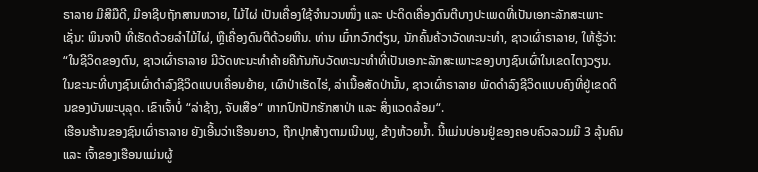ຣາລາຍ ມີສີມືດີ, ມີອາຊີບຖັກສານຫວາຍ, ໄມ້ໄຜ່ ເປັນເຄື່ອງໃຊ້ຈຳນວນໜຶ່ງ ແລະ ປະດິດເຄື່ອງດົນຕີບາງປະເພດທີ່ເປັນເອກະລັກສະເພາະເຊັ່ນ: ພິນຈາປີ ທີ່ເຮັດດ້ວຍລຳໄມ້ໄຜ່, ຫຼືເຄື່ອງດົນຕີດ້ວຍຫີນ. ທ່ານ ເມົ໋າກວົກຕ໋ຽນ, ນັກຄົ້ນຄ້ວາວັດທະນະທຳ, ຊາວເຜົ່າຣາລາຍ, ໃຫ້ຮູ້ວ່າ:
“ໃນຊີວິດຂອງຕົນ, ຊາວເຜົ່າຣາລາຍ ມີວັດທະນະທຳຄ້າຍຄືກັນກັບວັດທະນະທຳທີ່ເປັນເອກະລັກສະເພາະຂອງບາງຊົນເຜົ່າໃນເຂດໄຕງວຽນ. ໃນຂະນະທີ່ບາງຊົນເຜົ່າດຳລົງຊີວິດແບບເຄື່ອນຍ້າຍ, ເຜົາປ່າເຮັດໄຮ່, ລ່າເນື້ອສັດປ່ານັ້ນ, ຊາວເຜົ່າຣາລາຍ ພັດດຳລົງຊີວິດແບບຄົງທີ່ຢູ່ເຂດດິນຂອງບັນພະບຸລຸດ. ເຂົາເຈົ້າບໍ່ “ລ່າຊ້າງ, ຈັບເສືອ“ ຫາກປົກປັກຮັກສາປ່າ ແລະ ສິ່ງແວດລ້ອມ“.
ເຮືອນຮ້ານຂອງຊົນເຜົ່າຣາລາຍ ຍັງເອີ້ນວ່າເຮືອນຍາວ, ຖືກປຸກສ້າງຕາມເນີນພູ, ຂ້າງຫ້ວຍນ້ຳ. ນີ້ແມ່ນບ່ອນຢູ່ຂອງຄອບຄົວລວມມີ 3 ລຸ້ນຄົນ ແລະ ເຈົ້າຂອງເຮືອນແມ່ນຜູ້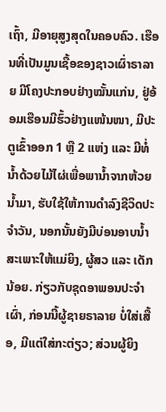ເຖົ້າ, ມີອາຍຸສູງສຸດໃນຄອບຄົວ. ເຮືອນທີ່ເປັນມູນເຊື້ອຂອງຊາວເຜົ່າຣາລາຍ ມີໂຄງປະກອບຢ່າງໝັ້ນແກ່ນ, ຢູ່ອ້ອມເຮືອນມີຮົ້ວຢ່າງແໜ້ນໜາ, ມີປະຕູເຂົ້າອອກ 1 ຫຼື 2 ແຫ່ງ ແລະ ມີທໍ່ນ້ຳດ້ວຍໄມ້ໄຜ່ເພື່ອພານ້ຳຈາກຫ້ວຍນ້ຳມາ, ຮັບໃຊ້ໃຫ້ການດຳລົງຊີວິດປະຈຳວັນ, ນອກນັ້ນຍັງມີບ່ອນອາບນ້ຳສະເພາະໃຫ້ແມ່ຍິງ, ຜູ້ສວ ແລະ ເດັກນ້ອຍ. ກ່ຽວກັບຊຸດອາພອນປະຈຳເຜົ່າ, ກ່ອນນີ້ຜູ້ຊາຍຣາລາຍ ບໍ່ໃສ່ເສື້ອ, ມີແຕ່ໃສ່ກະຕ່ຽວ; ສ່ວນຜູ້ຍິງ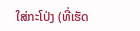ໃສ່ກະໂປ່ງ (ທີ່ເຮັດ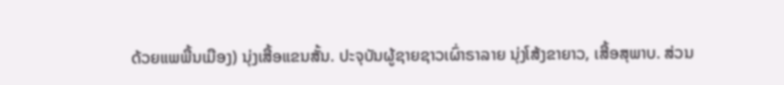ດ້ວຍແພພື້ນເມືອງ) ນຸ່ງເສື້ອແຂນສັ້ນ. ປະຈຸບັນຜູ້ຊາຍຊາວເຜົ່າຣາລາຍ ນຸ່ງໂສ້ງຂາຍາວ, ເສື້ອສຸພາບ. ສ່ວນ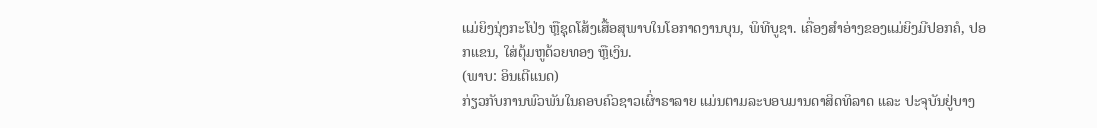ແມ່ຍິງນຸ່ງກະໂປ່ງ ຫຼືຊຸດໂສ້ງເສື້ອສຸພາບໃນໂອກາດງານບຸນ, ພິທີບູຊາ. ເຄື່ອງສຳອ່າງຂອງແມ່ຍິງມີປອກຄໍ, ປອກແຂນ, ໃສ່ຕຸ້ມຫູດ້ວຍທອງ ຫຼືເງິນ.
(ພາບ: ອິນເຕີແນດ)
ກ່ຽວກັບການພົວພັນໃນຄອບຄົວຊາວເຜົ່າຣາລາຍ ແມ່ນຕາມລະບອບມານດາສິດທິລາດ ແລະ ປະຈຸບັນຢູ່ບາງ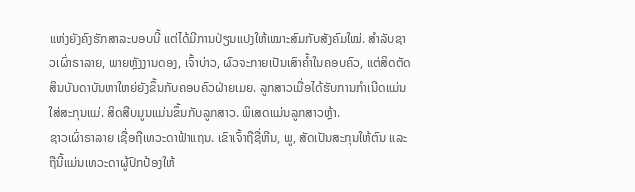ແຫ່ງຍັງຄົງຮັກສາລະບອບນີ້ ແຕ່ໄດ້ມີການປ່ຽນແປງໃຫ້ເໝາະສົມກັບສັງຄົມໃໝ່. ສຳລັບຊາວເຜົ່າຣາລາຍ, ພາຍຫຼັງງານດອງ, ເຈົ້າບ່າວ, ຜົວຈະກາຍເປັນເສົາຄ້ຳໃນຄອບຄົວ, ແຕ່ສິດຕັດສິນບັນດາບັນຫາໃຫຍ່ຍັງຂຶ້ນກັບຄອບຄົວຝ່າຍເມຍ. ລູກສາວເມື່ອໄດ້ຮັບການກຳເນີດແມ່ນໃສ່ສະກຸນແມ່. ສິດສືບມູນແມ່ນຂຶ້ນກັບລູກສາວ. ພິເສດແມ່ນລູກສາວຫຼ້າ.
ຊາວເຜົ່າຣາລາຍ ເຊື່ອຖືເທວະດາຟ້າແຖນ. ເຂົາເຈົ້າຖືຊື່ຫີນ, ພູ, ສັດເປັນສະກຸນໃຫ້ຕົນ ແລະ ຖືນີ້ແມ່ນເທວະດາຜູ້ປົກປ້ອງໃຫ້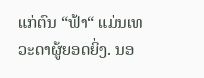ແກ່ຕົນ “ຟ້າ“ ແມ່ນເທວະດາຜູ້ຍອດຍິ່ງ. ນອ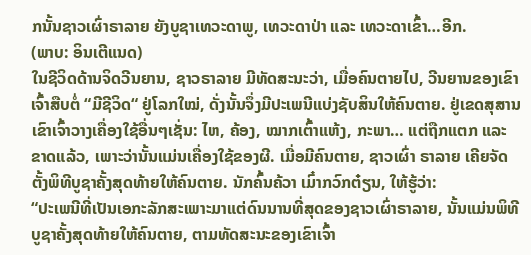ກນັ້ນຊາວເຜົ່າຣາລາຍ ຍັງບູຊາເທວະດາພູ, ເທວະດາປ່າ ແລະ ເທວະດາເຂົ້າ…ອີກ.
(ພາບ: ອິນເຕີແນດ)
ໃນຊີວິດດ້ານຈິດວີນຍານ, ຊາວຣາລາຍ ມີທັດສະນະວ່າ, ເມື່ອຄົນຕາຍໄປ, ວີນຍານຂອງເຂົາເຈົ້າສືບຕໍ່ “ມີຊີວິດ“ ຢູ່ໂລກໃໝ່, ດັ່ງນັ້ນຈຶ່ງມີປະເພນີແບ່ງຊັບສິນໃຫ້ຄົນຕາຍ. ຢູ່ເຂດສຸສານເຂົາເຈົ້າວາງເຄື່ອງໃຊ້ອື່ນໆເຊັ່ນ: ໄຫ, ຄ້ອງ, ໝາກເຕົ້າແຫ້ງ, ກະພາ… ແຕ່ຖືກແຕກ ແລະ ຂາດແລ້ວ, ເພາະວ່ານັ້ນແມ່ນເຄື່ອງໃຊ້ຂອງຜີ. ເມື່ອມີຄົນຕາຍ, ຊາວເຜົ່າ ຣາລາຍ ເຄີຍຈັດຕັ້ງພິທີບູຊາຄັ້ງສຸດທ້າຍໃຫ້ຄົນຕາຍ. ນັກຄົ້ນຄ້ວາ ເມົ໋າກວົກຕ໋ຽນ, ໃຫ້ຮູ້ວ່າ:
“ປະເພນີທີ່ເປັນເອກະລັກສະເພາະມາແຕ່ດົນນານທີ່ສຸດຂອງຊາວເຜົ່າຣາລາຍ, ນັ້ນແມ່ນພິທີບູຊາຄັ້ງສຸດທ້າຍໃຫ້ຄົນຕາຍ, ຕາມທັດສະນະຂອງເຂົາເຈົ້າ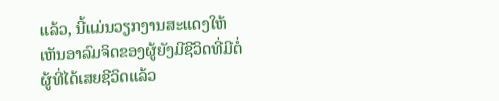ແລ້ວ, ນີ້ແມ່ນວຽກງານສະແດງໃຫ້ເຫັນອາລົມຈິດຂອງຜູ້ຍັງມີຊີວິດທີ່ມີຕໍ່ຜູ້ທີ່ໄດ້ເສຍຊີວິດແລ້ວ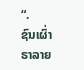“.
ຊົນເຜົ່າຣາລາຍ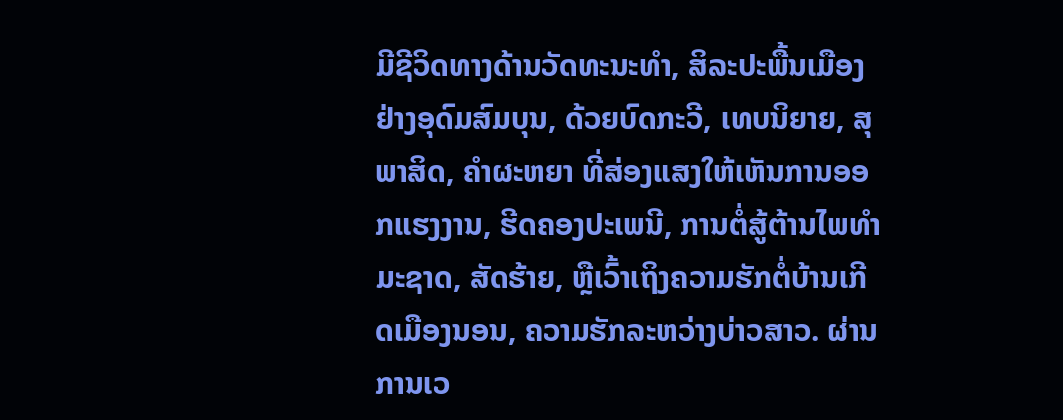ມີຊີວິດທາງດ້ານວັດທະນະທຳ, ສິລະປະພື້ນເມືອງຢ່າງອຸດົມສົມບຸນ, ດ້ວຍບົດກະວີ, ເທບນິຍາຍ, ສຸພາສິດ, ຄຳຜະຫຍາ ທີ່ສ່ອງແສງໃຫ້ເຫັນການອອກແຮງງານ, ຮີດຄອງປະເພນີ, ການຕໍ່ສູ້ຕ້ານໄພທຳມະຊາດ, ສັດຮ້າຍ, ຫຼືເວົ້າເຖິງຄວາມຮັກຕໍ່ບ້ານເກີດເມືອງນອນ, ຄວາມຮັກລະຫວ່າງບ່າວສາວ. ຜ່ານການເວ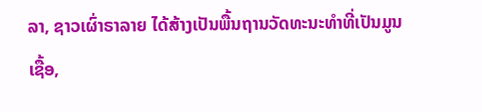ລາ, ຊາວເຜົ່າຣາລາຍ ໄດ້ສ້າງເປັນພື້ນຖານວັດທະນະທຳທີ່ເປັນມູນເຊື້ອ,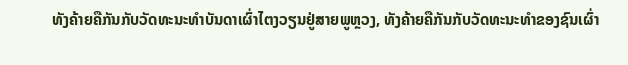ທັງຄ້າຍຄືກັນກັບວັດທະນະທຳບັນດາເຜົ່າໄຕງວຽນຢູ່ສາຍພູຫຼວງ, ທັງຄ້າຍຄືກັນກັບວັດທະນະທຳຂອງຊົນເຜົ່າ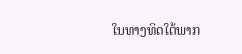ໃນທາງທິດໃຕ້ພາກ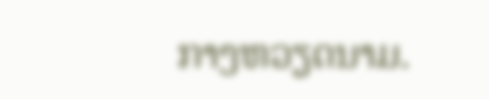ກາງຫວຽດນາມ.